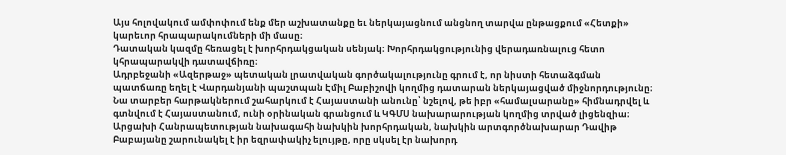Այս հոլովակում ամփոփում ենք մեր աշխատանքը եւ ներկայացնում անցնող տարվա ընթացքում «Հետքի» կարեւոր հրապարակումների մի մասը։
Դատական կազմը հեռացել է խորհրդակցական սենյակ։ Խորհրդակցությունից վերադառնալուց հետո կհրապարակվի դատավճիռը։
Ադրբեջանի «Ազերթաջ» պետական լրատվական գործակալությունը գրում է, որ նիստի հետաձգման պատճառը եղել է Վարդանյանի պաշտպան Էմիլ Բաբիշովի կողմից դատարան ներկայացված միջնորդությունը։
Նա տարբեր հարթակներում շահարկում է Հայաստանի անունը՝ նշելով, թե իբր «համալսարանը» հիմնադրվել և գտնվում է Հայաստանում, ունի օրինական գրանցում և ԿԳՄՍ նախարարության կողմից տրված լիցենզիա։
Արցախի Հանրապետության նախագահի նախկին խորհրդական, նախկին արտգործնախարար Դավիթ Բաբայանը շարունակել է իր եզրափակիչ ելույթը, որը սկսել էր նախորդ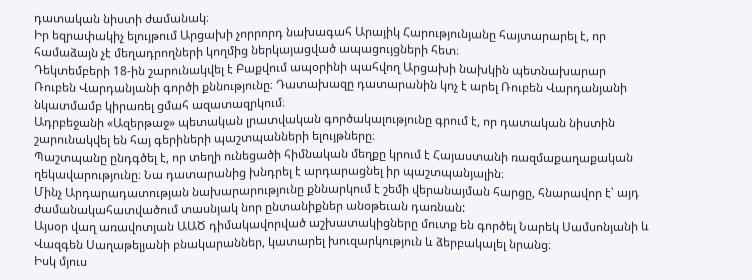դատական նիստի ժամանակ։
Իր եզրափակիչ ելույթում Արցախի չորրորդ նախագահ Արայիկ Հարությունյանը հայտարարել է, որ համաձայն չէ մեղադրողների կողմից ներկայացված ապացույցների հետ։
Դեկտեմբերի 18-ին շարունակվել է Բաքվում ապօրինի պահվող Արցախի նախկին պետնախարար Ռուբեն Վարդանյանի գործի քննությունը։ Դատախազը դատարանին կոչ է արել Ռուբեն Վարդանյանի նկատմամբ կիրառել ցմահ ազատազրկում։
Ադրբեջանի «Ազերթաջ» պետական լրատվական գործակալությունը գրում է, որ դատական նիստին շարունակվել են հայ գերիների պաշտպանների ելույթները։
Պաշտպանը ընդգծել է, որ տեղի ունեցածի հիմնական մեղքը կրում է Հայաստանի ռազմաքաղաքական ղեկավարությունը։ Նա դատարանից խնդրել է արդարացնել իր պաշտպանյալին։
Մինչ Արդարադատության նախարարությունը քննարկում է շեմի վերանայման հարցը, հնարավոր է՝ այդ ժամանակահատվածում տասնյակ նոր ընտանիքներ անօթեւան դառնան:
Այսօր վաղ առավոտյան ԱԱԾ դիմակավորված աշխատակիցները մուտք են գործել Նարեկ Սամսոնյանի և Վազգեն Սաղաթելյանի բնակարաններ, կատարել խուզարկություն և ձերբակալել նրանց։
Իսկ մյուս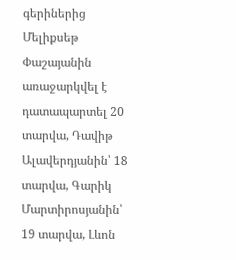գերիներից Մելիքսեթ Փաշայանին առաջարկվել է դատապարտել 20 տարվա, Դավիթ Ալավերդյանին՝ 18 տարվա, Գարիկ Մարտիրոսյանին՝ 19 տարվա, Լևոն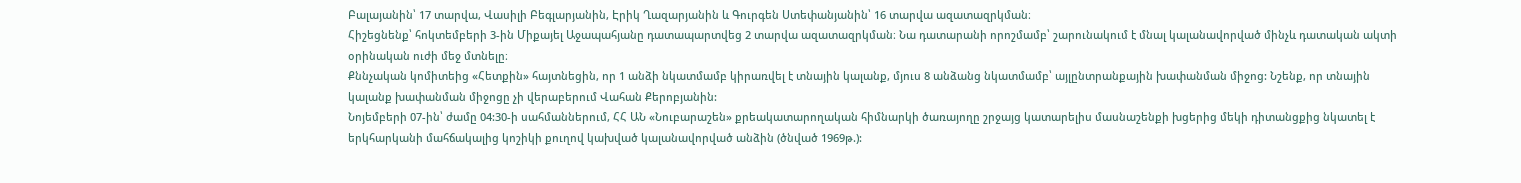Բալայանին՝ 17 տարվա, Վասիլի Բեգլարյանին, Էրիկ Ղազարյանին և Գուրգեն Ստեփանյանին՝ 16 տարվա ազատազրկման։
Հիշեցնենք՝ հոկտեմբերի 3-ին Միքայել Աջապահյանը դատապարտվեց 2 տարվա ազատազրկման։ Նա դատարանի որոշմամբ՝ շարունակում է մնալ կալանավորված մինչև դատական ակտի օրինական ուժի մեջ մտնելը։
Քննչական կոմիտեից «Հետքին» հայտնեցին, որ 1 անձի նկատմամբ կիրառվել է տնային կալանք, մյուս 8 անձանց նկատմամբ՝ այլընտրանքային խափանման միջոց: Նշենք, որ տնային կալանք խափանման միջոցը չի վերաբերում Վահան Քերոբյանին:
Նոյեմբերի 07-ին՝ ժամը 04:30-ի սահմաններում, ՀՀ ԱՆ «Նուբարաշեն» քրեակատարողական հիմնարկի ծառայողը շրջայց կատարելիս մասնաշենքի խցերից մեկի դիտանցքից նկատել է երկհարկանի մահճակալից կոշիկի քուղով կախված կալանավորված անձին (ծնված 1969թ.):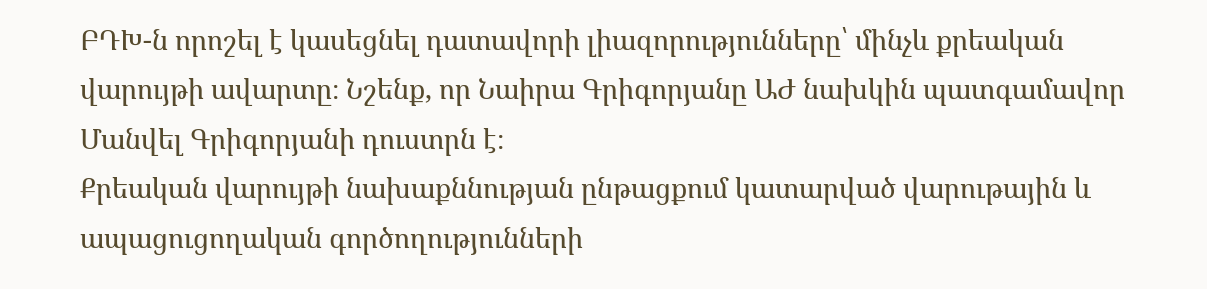ԲԴԽ-ն որոշել է կասեցնել դատավորի լիազորությունները՝ մինչև քրեական վարույթի ավարտը։ Նշենք, որ Նաիրա Գրիգորյանը ԱԺ նախկին պատգամավոր Մանվել Գրիգորյանի դուստրն է։
Քրեական վարույթի նախաքննության ընթացքում կատարված վարութային և ապացուցողական գործողությունների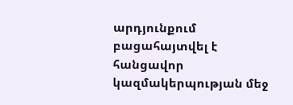արդյունքում բացահայտվել է հանցավոր կազմակերպության մեջ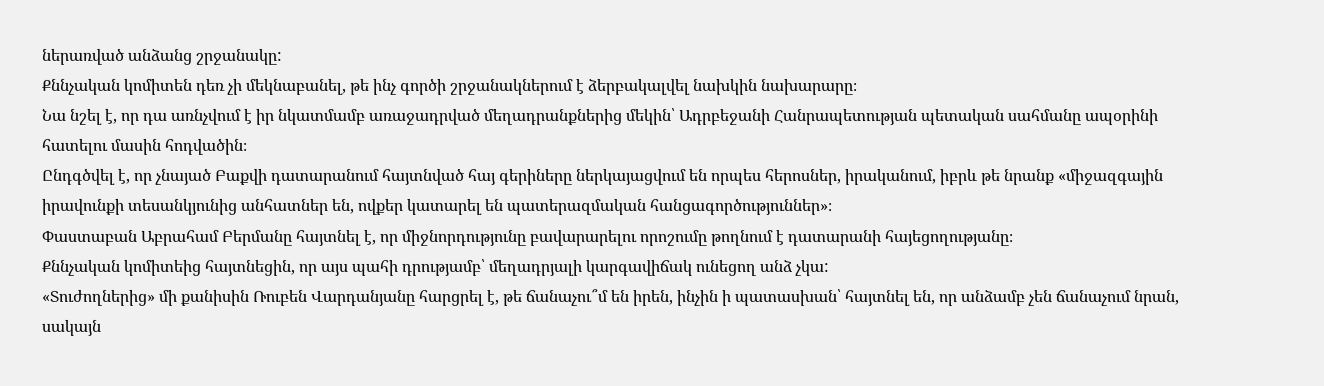ներառված անձանց շրջանակը:
Քննչական կոմիտեն դեռ չի մեկնաբանել, թե ինչ գործի շրջանակներում է ձերբակալվել նախկին նախարարը։
Նա նշել է, որ դա առնչվում է իր նկատմամբ առաջադրված մեղադրանքներից մեկին՝ Ադրբեջանի Հանրապետության պետական սահմանը ապօրինի հատելու մասին հոդվածին։
Ընդգծվել է, որ չնայած Բաքվի դատարանում հայտնված հայ գերիները ներկայացվում են որպես հերոսներ, իրականում, իբրև թե նրանք «միջազգային իրավունքի տեսանկյունից անհատներ են, ովքեր կատարել են պատերազմական հանցագործություններ»։
Փաստաբան Աբրահամ Բերմանը հայտնել է, որ միջնորդությունը բավարարելու որոշումը թողնում է դատարանի հայեցողությանը։
Քննչական կոմիտեից հայտնեցին, որ այս պահի դրությամբ՝ մեղադրյալի կարգավիճակ ունեցող անձ չկա:
«Տուժողներից» մի քանիսին Ռուբեն Վարդանյանը հարցրել է, թե ճանաչու՞մ են իրեն, ինչին ի պատասխան՝ հայտնել են, որ անձամբ չեն ճանաչում նրան, սակայն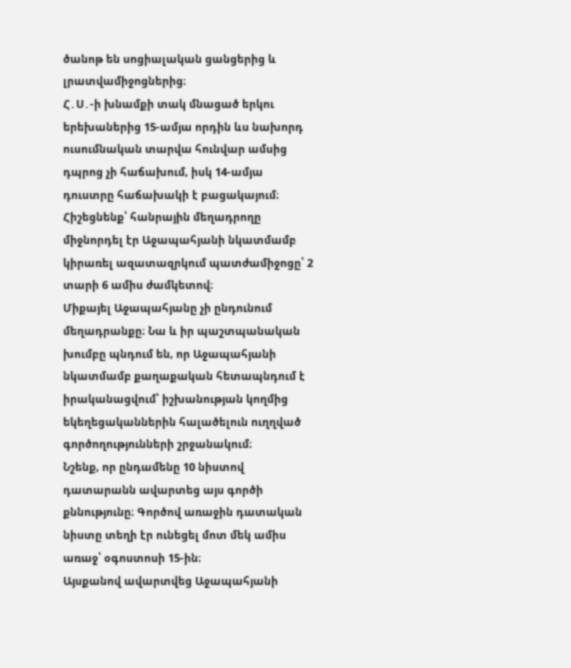ծանոթ են սոցիալական ցանցերից և լրատվամիջոցներից։
Հ․Ս․-ի խնամքի տակ մնացած երկու երեխաներից 15-ամյա որդին ևս նախորդ ուսումնական տարվա հունվար ամսից դպրոց չի հաճախում, իսկ 14-ամյա դուստրը հաճախակի է բացակայում։
Հիշեցնենք՝ հանրային մեղադրողը միջնորդել էր Աջապահյանի նկատմամբ կիրառել ազատազրկում պատժամիջոցը՝ 2 տարի 6 ամիս ժամկետով։
Միքայել Աջապահյանը չի ընդունում մեղադրանքը։ Նա և իր պաշտպանական խումբը պնդում են, որ Աջապահյանի նկատմամբ քաղաքական հետապնդում է իրականացվում՝ իշխանության կողմից եկեղեցականներին հալածելուն ուղղված գործողությունների շրջանակում։
Նշենք, որ ընդամենը 10 նիստով դատարանն ավարտեց այս գործի քննությունը։ Գործով առաջին դատական նիստը տեղի էր ունեցել մոտ մեկ ամիս առաջ՝ օգոստոսի 15-ին։
Այսքանով ավարտվեց Աջապահյանի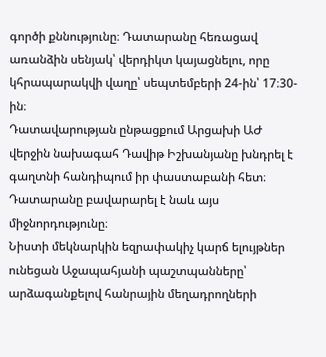գործի քննությունը։ Դատարանը հեռացավ առանձին սենյակ՝ վերդիկտ կայացնելու, որը կհրապարակվի վաղը՝ սեպտեմբերի 24-ին՝ 17։30-ին։
Դատավարության ընթացքում Արցախի ԱԺ վերջին նախագահ Դավիթ Իշխանյանը խնդրել է գաղտնի հանդիպում իր փաստաբանի հետ։ Դատարանը բավարարել է նաև այս միջնորդությունը։
Նիստի մեկնարկին եզրափակիչ կարճ ելույթներ ունեցան Աջապահյանի պաշտպանները՝ արձագանքելով հանրային մեղադրողների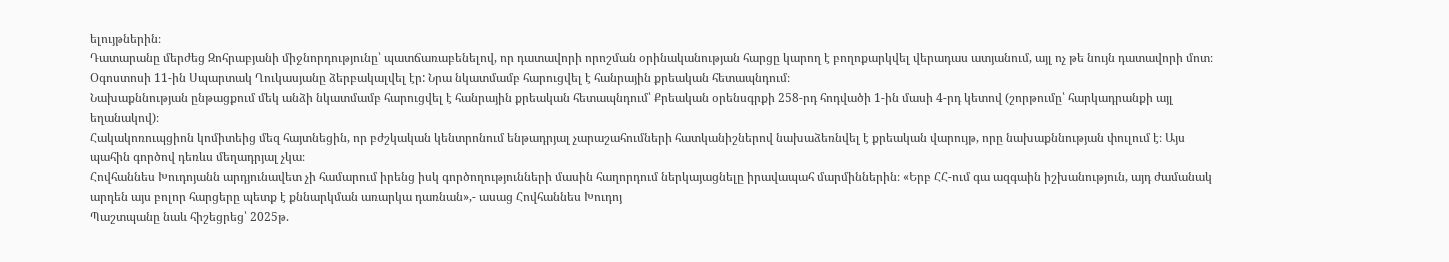ելույթներին։
Դատարանը մերժեց Զոհրաբյանի միջնորդությունը՝ պատճառաբենելով, որ դատավորի որոշման օրինականության հարցը կարող է բողոքարկվել վերադաս ատյանում, այլ ոչ թե նույն դատավորի մոտ։
Օգոստոսի 11-ին Սպարտակ Ղուկասյանը ձերբակալվել էր: Նրա նկատմամբ հարուցվել է հանրային քրեական հետապնդում։
Նախաքննության ընթացքում մեկ անձի նկատմամբ հարուցվել է հանրային քրեական հետապնդում՝ Քրեական օրենսգրքի 258-րդ հոդվածի 1-ին մասի 4-րդ կետով (շորթումը՝ հարկադրանքի այլ եղանակով)։
Հակակոռուպցիոն կոմիտեից մեզ հայտնեցին, որ բժշկական կենտրոնում ենթադրյալ չարաշահումների հատկանիշներով նախաձեռնվել է քրեական վարույթ, որը նախաքննության փուլում է։ Այս պահին գործով դեռևս մեղադրյալ չկա։
Հովհաննես Խուդոյանն արդյունավետ չի համարում իրենց իսկ գործողությունների մասին հաղորդում ներկայացնելը իրավապահ մարմիններին։ «Երբ ՀՀ-ում գա ազգաին իշխանություն, այդ ժամանակ արդեն այս բոլոր հարցերը պետք է քննարկման առարկա դառնան»,- ասաց Հովհաննես Խուդոյ
Պաշտպանը նաև հիշեցրեց՝ 2025թ.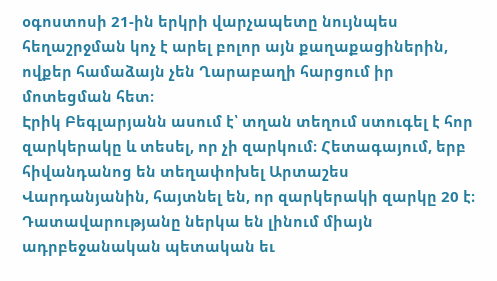օգոստոսի 21-ին երկրի վարչապետը նույնպես հեղաշրջման կոչ է արել բոլոր այն քաղաքացիներին, ովքեր համաձայն չեն Ղարաբաղի հարցում իր մոտեցման հետ։
Էրիկ Բեգլարյանն ասում է՝ տղան տեղում ստուգել է հոր զարկերակը և տեսել, որ չի զարկում։ Հետագայում, երբ հիվանդանոց են տեղափոխել Արտաշես Վարդանյանին, հայտնել են, որ զարկերակի զարկը 20 է։
Դատավարությանը ներկա են լինում միայն ադրբեջանական պետական եւ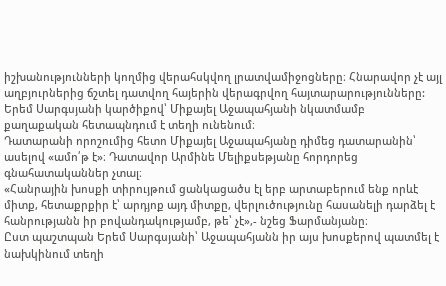իշխանությունների կողմից վերահսկվող լրատվամիջոցները։ Հնարավոր չէ այլ աղբյուրներից ճշտել դատվող հայերին վերագրվող հայտարարությունները:
Երեմ Սարգսյանի կարծիքով՝ Միքայել Աջապահյանի նկատմամբ քաղաքական հետապնդում է տեղի ունենում։
Դատարանի որոշումից հետո Միքայել Աջապահյանը դիմեց դատարանին՝ ասելով «ամո՛թ է»։ Դատավոր Արմինե Մելիքսեթյանը հորդորեց գնահատականներ չտալ։
«Հանրային խոսքի տիրույթում ցանկացածս էլ երբ արտաբերում ենք որևէ միտք, հետաքրքիր է՝ արդյոք այդ միտքը, վերլուծությունը հասանելի դարձել է հանրությանն իր բովանդակությամբ, թե՝ չէ»,- նշեց Ֆարմանյանը։
Ըստ պաշտպան Երեմ Սարգսյանի՝ Աջապահյանն իր այս խոսքերով պատմել է նախկինում տեղի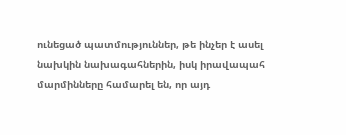ունեցած պատմություններ, թե ինչեր է ասել նախկին նախագահներին, իսկ իրավապահ մարմինները համարել են, որ այդ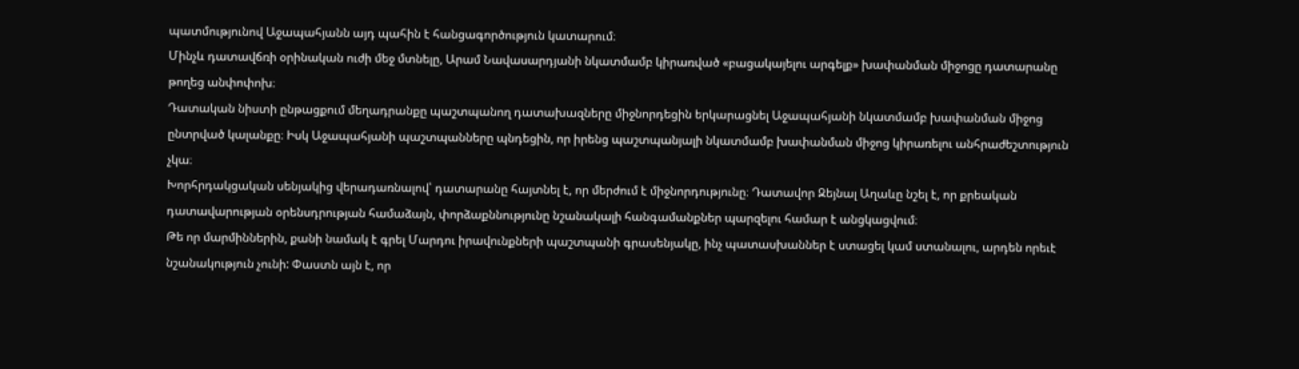պատմությունով Աջապահյանն այդ պահին է հանցագործություն կատարում։
Մինչև դատավճռի օրինական ուժի մեջ մտնելը, Արամ Նավասարդյանի նկատմամբ կիրառված «բացակայելու արգելք» խափանման միջոցը դատարանը թողեց անփոփոխ։
Դատական նիստի ընթացքում մեղադրանքը պաշտպանող դատախազները միջնորդեցին երկարացնել Աջապահյանի նկատմամբ խափանման միջոց ընտրված կալանքը։ Իսկ Աջապահյանի պաշտպանները պնդեցին, որ իրենց պաշտպանյալի նկատմամբ խափանման միջոց կիրառելու անհրաժեշտություն չկա։
Խորհրդակցական սենյակից վերադառնալով՝ դատարանը հայտնել է, որ մերժում է միջնորդությունը։ Դատավոր Զեյնալ Աղաևը նշել է, որ քրեական դատավարության օրենսդրության համաձայն, փորձաքննությունը նշանակալի հանգամանքներ պարզելու համար է անցկացվում։
Թե որ մարմիններին, քանի նամակ է գրել Մարդու իրավունքների պաշտպանի գրասենյակը, ինչ պատասխաններ է ստացել կամ ստանալու, արդեն որեւէ նշանակություն չունի: Փաստն այն է, որ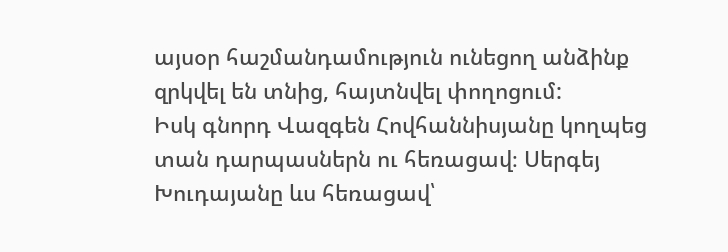այսօր հաշմանդամություն ունեցող անձինք զրկվել են տնից, հայտնվել փողոցում:
Իսկ գնորդ Վազգեն Հովհաննիսյանը կողպեց տան դարպասներն ու հեռացավ։ Սերգեյ Խուդայանը ևս հեռացավ՝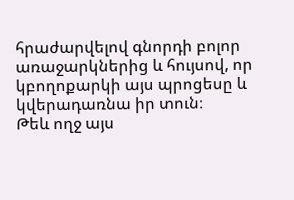հրաժարվելով գնորդի բոլոր առաջարկներից և հույսով, որ կբողոքարկի այս պրոցեսը և կվերադառնա իր տուն։
Թեև ողջ այս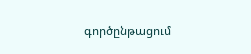գործընթացում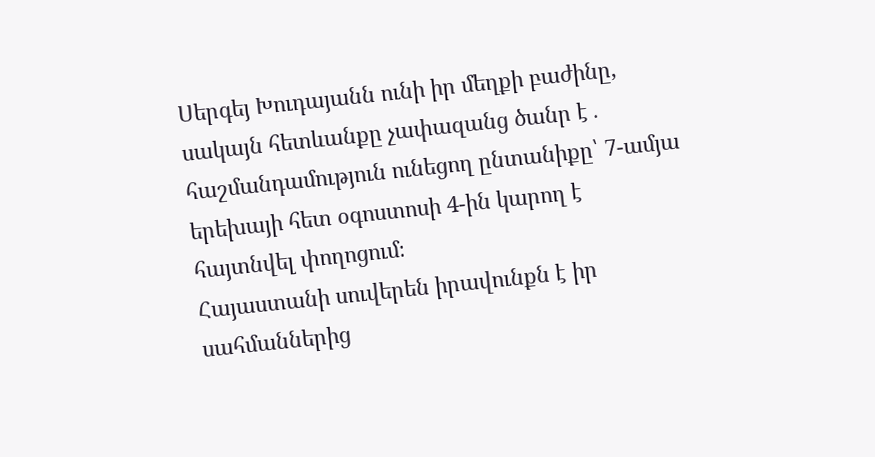Սերգեյ Խուդայանն ունի իր մեղքի բաժինը, սակայն հետևանքը չափազանց ծանր է․ հաշմանդամություն ունեցող ընտանիքը՝ 7-ամյա երեխայի հետ օգոստոսի 4-ին կարող է հայտնվել փողոցում։
Հայաստանի սուվերեն իրավունքն է իր սահմաններից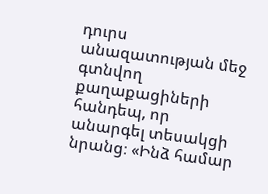դուրս անազատության մեջ գտնվող քաղաքացիների հանդեպ, որ անարգել տեսակցի նրանց։ «Ինձ համար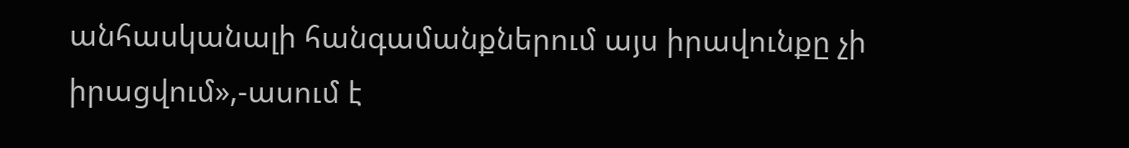անհասկանալի հանգամանքներում այս իրավունքը չի իրացվում»,-ասում է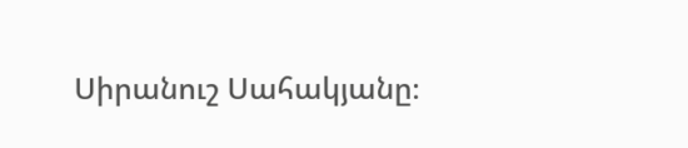Սիրանուշ Սահակյանը։